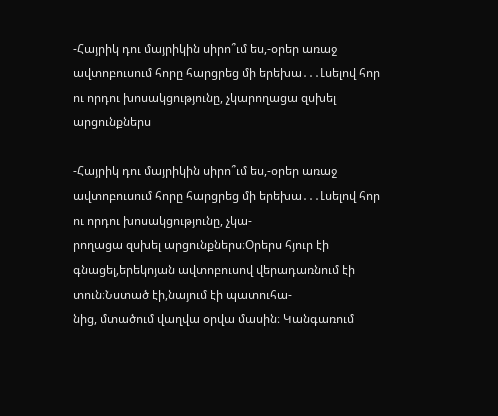-Հայրիկ դու մայրիկին սիրո՞ւմ ես,-օրեր առաջ ավտոբուսում հորը հարցրեց մի երեխա․․․Լսելով հոր ու որդու խոսակցությունը, չկարողացա զսխել արցունքներս

-Հայրիկ դու մայրիկին սիրո՞ւմ ես,-օրեր առաջ ավտոբուսում հորը հարցրեց մի երեխա․․․Լսելով հոր ու որդու խոսակցությունը, չկա-
րողացա զսխել արցունքներս։Օրերս հյուր էի գնացել,երեկոյան ավտոբուսով վերադառնում էի տուն։Նստած էի,նայում էի պատուհա-
նից, մտածում վաղվա օրվա մասին։ Կանգառում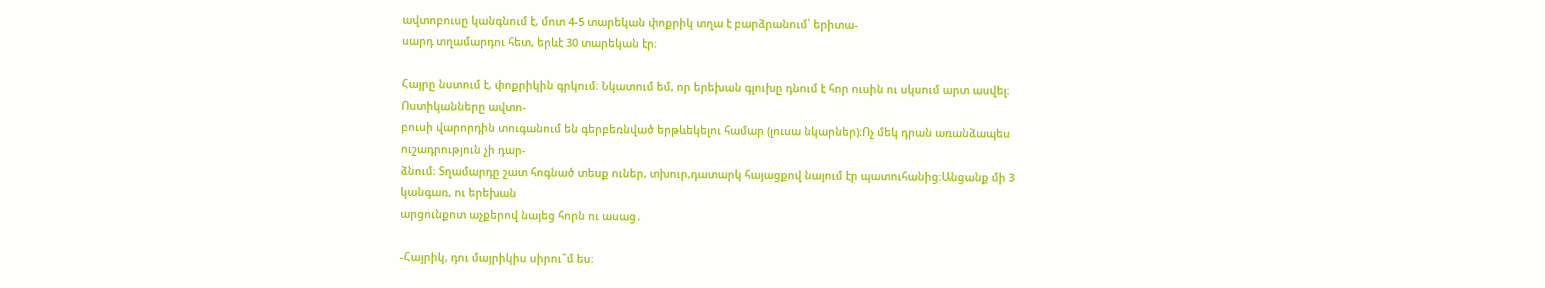ավտոբուսը կանգնում է, մոտ 4-5 տարեկան փոքրիկ տղա է բարձրանում՝ երիտա-
սարդ տղամարդու հետ, երևէ 30 տարեկան էր։

Հայրը նստում է, փոքրիկին գրկում։ Նկատում եմ, որ երեխան գլուխը դնում է հոր ուսին ու սկսում արտ ասվել։ Ոստիկանները ավտո-
բուսի վարորդին տուգանում են գերբեռնված երթևեկելու համար (լուսա նկարներ)։Ոչ մեկ դրան առանձապես ուշադրություն չի դար-
ձնում։ Տղամարդը շատ հոգնած տեսք ուներ, տխուր,դատարկ հայացքով նայում էր պատուհանից։Անցանք մի 3 կանգառ, ու երեխան
արցունքոտ աչքերով նայեց հորն ու ասաց․

-Հայրիկ, դու մայրիկիս սիրու՞մ ես։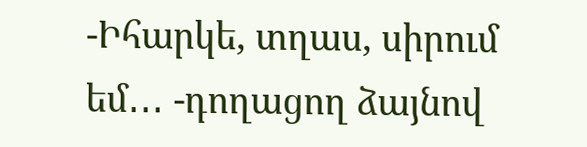-Իհարկե, տղաս, սիրում եմ․․․ -դողացող ձայնով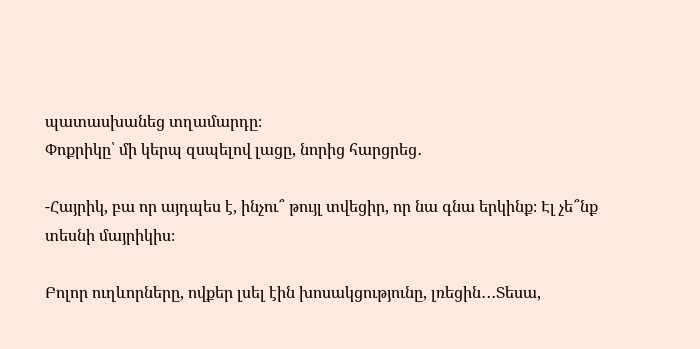պատասխանեց տղամարդը։
Փոքրիկը՝ մի կերպ զսպելով լացը, նորից հարցրեց․

-Հայրիկ, բա որ այդպես է, ինչու՞ թույլ տվեցիր, որ նա գնա երկինք։ Էլ չե՞նք տեսնի մայրիկիս։

Բոլոր ուղևորները, ովքեր լսել էին խոսակցությունը, լռեցին․․․Տեսա,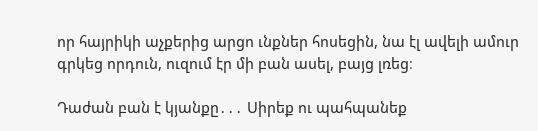որ հայրիկի աչքերից արցո ւնքներ հոսեցին, նա էլ ավելի ամուր
գրկեց որդուն, ուզում էր մի բան ասել, բայց լռեց։

Դաժան բան է կյանքը․․․ Սիրեք ու պահպանեք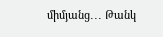միմյանց․․․ Թանկ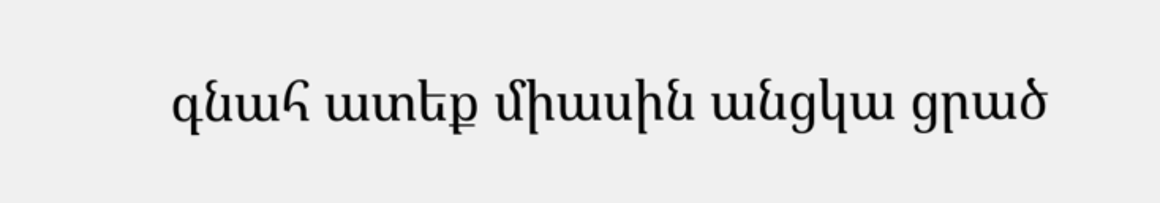գնահ ատեք միասին անցկա ցրած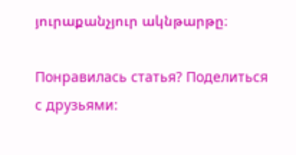յուրաքանչյուր ակնթարթը։

Понравилась статья? Поделиться с друзьями: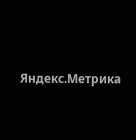Яндекс.Метрика